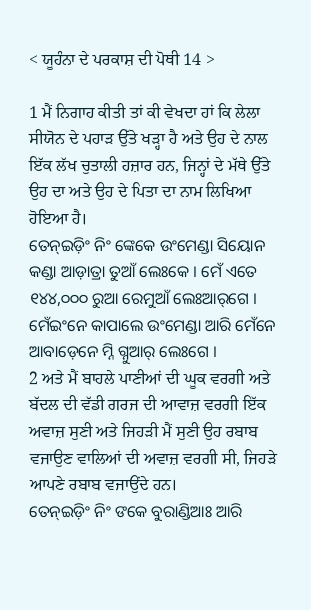< ਯੂਹੰਨਾ ਦੇ ਪਰਕਾਸ਼ ਦੀ ਪੋਥੀ 14 >

1 ਮੈਂ ਨਿਗਾਹ ਕੀਤੀ ਤਾਂ ਕੀ ਵੇਖਦਾ ਹਾਂ ਕਿ ਲੇਲਾ ਸੀਯੋਨ ਦੇ ਪਹਾੜ ਉੱਤੇ ਖੜ੍ਹਾ ਹੈ ਅਤੇ ਉਹ ਦੇ ਨਾਲ ਇੱਕ ਲੱਖ ਚੁਤਾਲੀ ਹਜ਼ਾਰ ਹਨ, ਜਿਨ੍ਹਾਂ ਦੇ ਮੱਥੇ ਉੱਤੇ ਉਹ ਦਾ ਅਤੇ ਉਹ ਦੇ ਪਿਤਾ ਦਾ ਨਾਮ ਲਿਖਿਆ ਹੋਇਆ ਹੈ।
ତେନ୍ଇଡ଼ିଂ ନିଂ ଙ୍କେକେ ଉଂମେଣ୍ଡା ସିୟୋନ କଣ୍ଡା ଆଡ଼ାତ୍ରା ତୁଆଁ ଲେଃକେ । ମେଁ ଏତେ ୧୪୪,୦୦୦ ରୁଆ ରେମୁଆଁ ଲେଃଆର୍‌ଗେ । ମେଁଇଂନେ କାପାଲେ ଉଂମେଣ୍ଡା ଆରି ମେଁନେ ଆବାଡ଼େନେ ମ୍ନି ଗ୍ନୁଆର୍ ଲେଃଗେ ।
2 ਅਤੇ ਮੈਂ ਬਾਹਲੇ ਪਾਣੀਆਂ ਦੀ ਘੂਕ ਵਰਗੀ ਅਤੇ ਬੱਦਲ ਦੀ ਵੱਡੀ ਗਰਜ ਦੀ ਆਵਾਜ਼ ਵਰਗੀ ਇੱਕ ਅਵਾਜ਼ ਸੁਣੀ ਅਤੇ ਜਿਹੜੀ ਮੈਂ ਸੁਣੀ ਉਹ ਰਬਾਬ ਵਜਾਉਣ ਵਾਲਿਆਂ ਦੀ ਅਵਾਜ਼ ਵਰਗੀ ਸੀ, ਜਿਹੜੇ ਆਪਣੇ ਰਬਾਬ ਵਜਾਉਂਦੇ ਹਨ।
ତେନ୍ଇଡ଼ିଂ ନିଂ ଙକେ ବୁରାଣ୍ଡିଆଃ ଆରି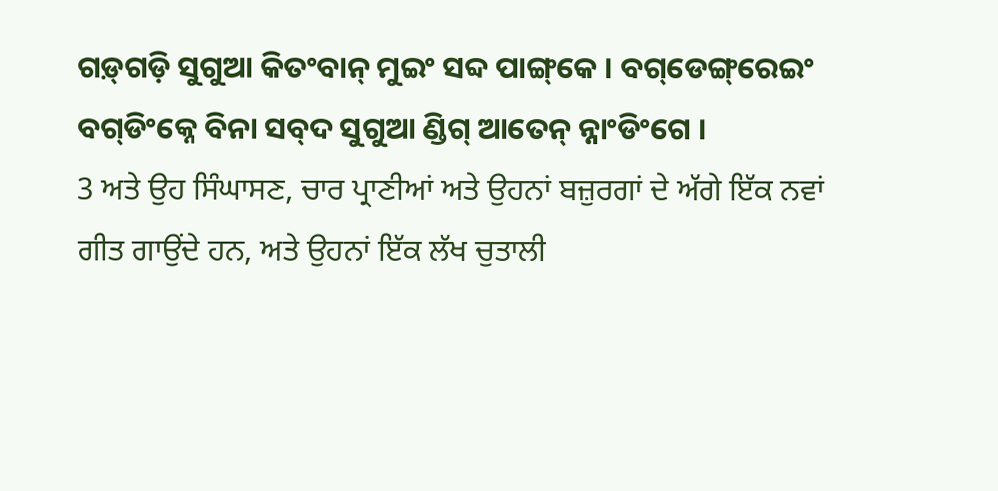ଗଡ଼୍‌ଗଡ଼ି ସୁଗୁଆ କିତଂବାନ୍ ମୁଇଂ ସବ୍ଦ ପାଙ୍ଗ୍‌କେ । ବଗ୍‌ଡେଙ୍ଗ୍‌ରେଇଂ ବଗ୍‌ଡିଂକ୍ନେ ବିନା ସବ୍‌ଦ ସୁଗୁଆ ଣ୍ଡିଗ୍ ଆତେନ୍‌ ନ୍ନାଂଡିଂଗେ ।
3 ਅਤੇ ਉਹ ਸਿੰਘਾਸਣ, ਚਾਰ ਪ੍ਰਾਣੀਆਂ ਅਤੇ ਉਹਨਾਂ ਬਜ਼ੁਰਗਾਂ ਦੇ ਅੱਗੇ ਇੱਕ ਨਵਾਂ ਗੀਤ ਗਾਉਂਦੇ ਹਨ, ਅਤੇ ਉਹਨਾਂ ਇੱਕ ਲੱਖ ਚੁਤਾਲੀ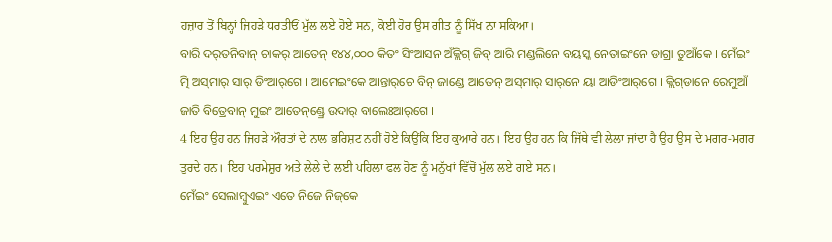ਹਜ਼ਾਰ ਤੋਂ ਬਿਨ੍ਹਾਂ ਜਿਹੜੇ ਧਰਤੀਓਂ ਮੁੱਲ ਲਏ ਹੋਏ ਸਨ, ਕੋਈ ਹੋਰ ਉਸ ਗੀਤ ਨੂੰ ਸਿੱਖ ਨਾ ਸਕਿਆ।
ବାରି ଦର୍‌ତନିବାନ୍‌ ଚାକର୍‌ ଆତେନ୍‌ ୧୪୪,୦୦୦ କିତଂ ସିଂଆସନ ଅଁକ୍ଲିଗ୍ ଜିବ୍‌ ଆରି ମଣ୍ଡଲିନେ ବୟସ୍କ ନେତାଇଂନେ ଡାଗ୍ରା ତୁଆଁକେ । ମେଁଇଂ ତ୍ମି ଅସ୍‌ମାର୍ ସାର୍‌ ଡିଂଆର୍‌ଗେ । ଆମେଇଂକେ ଆନ୍ତାର୍‌ଚେ ବିନ୍ ଜାଣ୍ଡେ ଆତେନ୍‌ ଅସ୍‌ମାର୍ ସାର୍‌ନେ ୟା ଆଡିଂଆର୍‌ଗେ । କ୍ଲିଗ୍‌ଡାନେ ରେମୁଆଁ ଜାତି ବିତ୍ରେବାନ୍ ମୁଇଂ ଆତେନ୍‌‌ଣ୍ଡ୍ରେ ଉଦାର୍ ବାଲେଃଆର୍‌ଗେ ।
4 ਇਹ ਉਹ ਹਨ ਜਿਹੜੇ ਔਰਤਾਂ ਦੇ ਨਾਲ ਭਰਿਸ਼ਟ ਨਹੀਂ ਹੋਏ ਕਿਉਂਕਿ ਇਹ ਕੁਆਰੇ ਹਨ। ਇਹ ਉਹ ਹਨ ਕਿ ਜਿੱਥੇ ਵੀ ਲੇਲਾ ਜਾਂਦਾ ਹੈ ਉਹ ਉਸ ਦੇ ਮਗਰ-ਮਗਰ ਤੁਰਦੇ ਹਨ। ਇਹ ਪਰਮੇਸ਼ੁਰ ਅਤੇ ਲੇਲੇ ਦੇ ਲਈ ਪਹਿਲਾ ਫਲ ਹੋਣ ਨੂੰ ਮਨੁੱਖਾਂ ਵਿੱਚੋਂ ਮੁੱਲ ਲਏ ਗਏ ਸਨ।
ମେଁଇଂ ସେଲାମ୍ବୁଏଇଂ ଏତେ ନିଜେ ନିଜ୍‌କେ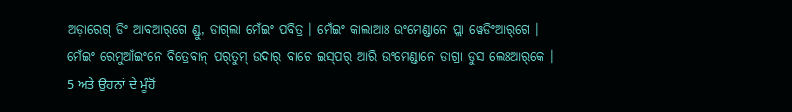ଅଡ଼ାରେଗ୍‌ ଡିଂ ଆବଆର୍‌ଗେ ଣ୍ଡୁ, ଡାଗ୍‌ଲା ମେଁଇଂ ପବିତ୍ର । ମେଁଇଂ କାଲାଆଃ ଉଂମେଣ୍ଡାନେ ପ୍ଲା ୱେଡିଂଆର୍‌ଗେ । ମେଁଇଂ ରେମୁଆଁଇଂନେ ବିତ୍ରେବାନ୍ ପର୍‌ତୁମ୍ ଉଦାର୍ ବାଚେ ଇସ୍‌ପର୍ ଆରି ଉଂମେଣ୍ଡାନେ ଡାଗ୍ରା ଡୁସ ଲେଃଆର୍‌କେ ।
5 ਅਤੇ ਉਹਨਾਂ ਦੇ ਮੂੰਹੋਂ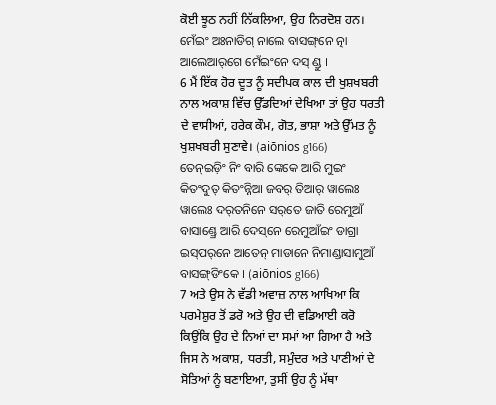ਕੋਈ ਝੂਠ ਨਹੀਂ ਨਿੱਕਲਿਆ, ਉਹ ਨਿਰਦੋਸ਼ ਹਨ।
ମେଁଇଂ ଅଃନାଡିଗ୍ ନାଲେ ବାସଙ୍ଗ୍‌ନେ ତ୍ନା ଆଲେଆର୍‌ଗେ ମେଁଇଂନେ ଦସ୍ ଣ୍ଡୁ ।
6 ਮੈਂ ਇੱਕ ਹੋਰ ਦੂਤ ਨੂੰ ਸਦੀਪਕ ਕਾਲ ਦੀ ਖੁਸ਼ਖਬਰੀ ਨਾਲ ਅਕਾਸ਼ ਵਿੱਚ ਉੱਡਦਿਆਂ ਦੇਖਿਆ ਤਾਂ ਉਹ ਧਰਤੀ ਦੇ ਵਾਸੀਆਂ, ਹਰੇਕ ਕੌਮ, ਗੋਤ, ਭਾਸ਼ਾ ਅਤੇ ਉੱਮਤ ਨੂੰ ਖੁਸ਼ਖਬਰੀ ਸੁਣਾਵੇ। (aiōnios g166)
ତେନ୍ଇଡ଼ିଂ ନିଂ ବାରି ଙ୍କେକେ ଆରି ମୁଇଂ କିତଂଦୁତ୍‌ କିତଂନ୍ନିଆ ଜବର୍ ତିଆର୍ ୱାଲେଃ ୱାଲେଃ ଦର୍‌ତନିନେ ସର୍‌ତେ ଜାତି ରେମୁଆଁ ବାସାଣ୍ଡ୍ରେ ଆରି ଦେସ୍‌ନେ ରେମୁଆଁଇଂ ଡାଗ୍ରା ଇସ୍‌ପର୍‌ନେ ଆତେନ୍‌ ମାଡାନେ ନିମାଣ୍ଡାସାମୁଆଁ ବାସଙ୍ଗ୍‌ଡିଂକେ । (aiōnios g166)
7 ਅਤੇ ਉਸ ਨੇ ਵੱਡੀ ਅਵਾਜ਼ ਨਾਲ ਆਖਿਆ ਕਿ ਪਰਮੇਸ਼ੁਰ ਤੋਂ ਡਰੋ ਅਤੇ ਉਹ ਦੀ ਵਡਿਆਈ ਕਰੋ ਕਿਉਂਕਿ ਉਹ ਦੇ ਨਿਆਂ ਦਾ ਸਮਾਂ ਆ ਗਿਆ ਹੈ ਅਤੇ ਜਿਸ ਨੇ ਅਕਾਸ਼, ਧਰਤੀ, ਸਮੁੰਦਰ ਅਤੇ ਪਾਣੀਆਂ ਦੇ ਸੋਤਿਆਂ ਨੂੰ ਬਣਾਇਆ, ਤੁਸੀਂ ਉਹ ਨੂੰ ਮੱਥਾ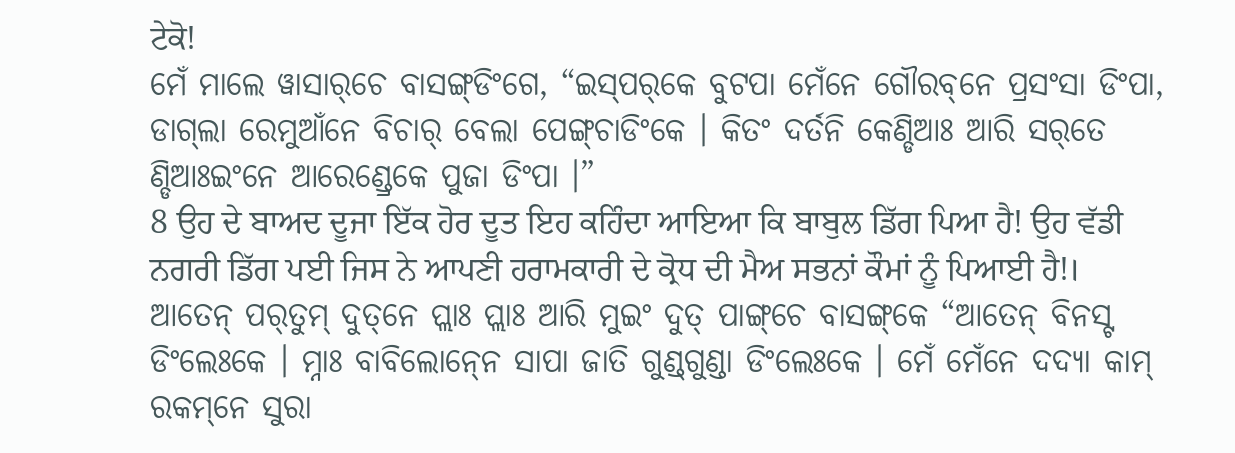ਟੇਕੋ!
ମେଁ ମାଲେ ୱାସାର୍‌ଚେ ବାସଙ୍ଗ୍‌ଡିଂଗେ, “ଇସ୍‌ପର୍‌କେ ବୁଟପା ମେଁନେ ଗୌରବ୍‌ନେ ପ୍ରସଂସା ଡିଂପା, ଡାଗ୍‌ଲା ରେମୁଆଁନେ ବିଚାର୍ ବେଲା ପେଙ୍ଗ୍‌ଚାଡିଂକେ । କିତଂ ଦର୍ତନି କେଣ୍ଡିଆଃ ଆରି ସର୍‌ତେ ଣ୍ଡିଆଃଇଂନେ ଆରେଣ୍ଡ୍ରେକେ ପୁଜା ଡିଂପା ।”
8 ਉਹ ਦੇ ਬਾਅਦ ਦੂਜਾ ਇੱਕ ਹੋਰ ਦੂਤ ਇਹ ਕਹਿੰਦਾ ਆਇਆ ਕਿ ਬਾਬੁਲ ਡਿੱਗ ਪਿਆ ਹੈ! ਉਹ ਵੱਡੀ ਨਗਰੀ ਡਿੱਗ ਪਈ ਜਿਸ ਨੇ ਆਪਣੀ ਹਰਾਮਕਾਰੀ ਦੇ ਕ੍ਰੋਧ ਦੀ ਮੈਅ ਸਭਨਾਂ ਕੌਮਾਂ ਨੂੰ ਪਿਆਈ ਹੈ!।
ଆତେନ୍‌ ପର୍‌ତୁମ୍ ଦୁତ୍‌ନେ ପ୍ଲାଃ ପ୍ଲାଃ ଆରି ମୁଇଂ ଦୁତ୍ ପାଙ୍ଗ୍‌ଚେ ବାସଙ୍ଗ୍‌କେ “ଆତେନ୍‌ ବିନସ୍ଟ ଡିଂଲେଃକେ । ମ୍ନାଃ ବାବିଲୋନ୍‍ନେ ସାପା ଜାତି ଗୁଣ୍ଡ୍‌ଗୁଣ୍ଡା ଡିଂଲେଃକେ । ମେଁ ମେଁନେ ଦଦ୍ୟା କାମ୍ ରକମ୍‌ନେ ସୁରା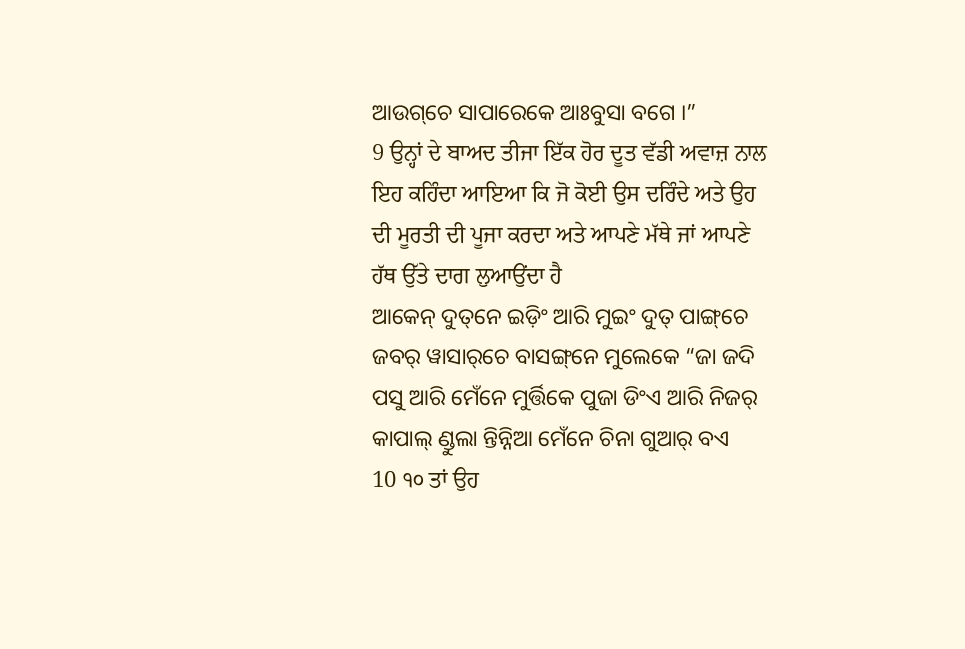ଆଉଗ୍‌ଚେ ସାପାରେକେ ଆଃବୁସା ବଗେ ।”
9 ਉਨ੍ਹਾਂ ਦੇ ਬਾਅਦ ਤੀਜਾ ਇੱਕ ਹੋਰ ਦੂਤ ਵੱਡੀ ਅਵਾਜ਼ ਨਾਲ ਇਹ ਕਹਿੰਦਾ ਆਇਆ ਕਿ ਜੋ ਕੋਈ ਉਸ ਦਰਿੰਦੇ ਅਤੇ ਉਹ ਦੀ ਮੂਰਤੀ ਦੀ ਪੂਜਾ ਕਰਦਾ ਅਤੇ ਆਪਣੇ ਮੱਥੇ ਜਾਂ ਆਪਣੇ ਹੱਥ ਉੱਤੇ ਦਾਗ ਲੁਆਉਂਦਾ ਹੈ
ଆକେନ୍ ଦୁତ୍‌ନେ ଇଡ଼ିଂ ଆରି ମୁଇଂ ଦୁତ୍ ପାଙ୍ଗ୍‌ଚେ ଜବର୍ ୱାସାର୍‌ଚେ ବାସଙ୍ଗ୍‌ନେ ମୁଲେକେ “ଜା ଜଦି ପସୁ ଆରି ମେଁନେ ମୁର୍ତ୍ତିକେ ପୁଜା ଡିଂଏ ଆରି ନିଜର୍ କାପାଲ୍ ଣ୍ଡୁଲା ନ୍ତିନ୍ନିଆ ମେଁନେ ଚିନା ଗୁଆର୍ ବ‍ଏ
10 ੧੦ ਤਾਂ ਉਹ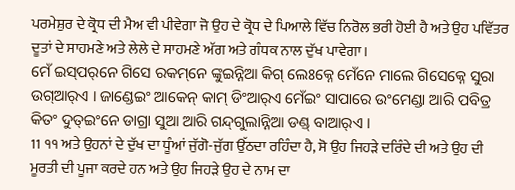ਪਰਮੇਸ਼ੁਰ ਦੇ ਕ੍ਰੋਧ ਦੀ ਮੈਅ ਵੀ ਪੀਵੇਗਾ ਜੋ ਉਹ ਦੇ ਕ੍ਰੋਧ ਦੇ ਪਿਆਲੇ ਵਿੱਚ ਨਿਰੋਲ ਭਰੀ ਹੋਈ ਹੈ ਅਤੇ ਉਹ ਪਵਿੱਤਰ ਦੂਤਾਂ ਦੇ ਸਾਹਮਣੇ ਅਤੇ ਲੇਲੇ ਦੇ ਸਾਹਮਣੇ ਅੱਗ ਅਤੇ ਗੰਧਕ ਨਾਲ ਦੁੱਖ ਪਾਵੇਗਾ।
ମେଁ ଇସ୍‌ପର୍‌ନେ ଗିସେ ରକମ୍‌ନେ ଙ୍କୁଇନ୍ନିଆ କିଗ୍‌ ଲେଃକ୍ନେ ମେଁନେ ମାଲେ ଗିସେକ୍ନେ ସୁରା ଉଗ୍‌ଆର୍‌ଏ । ଜାଣ୍ଡେଇଂ ଆକେନ୍ କାମ୍ ଡିଂଆର୍‌ଏ ମେଁଇଂ ସାପାରେ ଉଂମେଣ୍ଡା ଆରି ପବିତ୍ର କିତଂ ଦୁତ୍‌ଇଂନେ ଡାଗ୍ରା ସୁଆ ଆରି ଗନ୍ଦ୍‌ଗୁଲାନ୍ନିଆ ଡଣ୍ଡ୍ ବାଆର୍‌ଏ ।
11 ੧੧ ਅਤੇ ਉਹਨਾਂ ਦੇ ਦੁੱਖ ਦਾ ਧੂੰਆਂ ਜੁੱਗੋ-ਜੁੱਗ ਉੱਠਦਾ ਰਹਿੰਦਾ ਹੈ, ਸੋ ਉਹ ਜਿਹੜੇ ਦਰਿੰਦੇ ਦੀ ਅਤੇ ਉਹ ਦੀ ਮੂਰਤੀ ਦੀ ਪੂਜਾ ਕਰਦੇ ਹਨ ਅਤੇ ਉਹ ਜਿਹੜੇ ਉਹ ਦੇ ਨਾਮ ਦਾ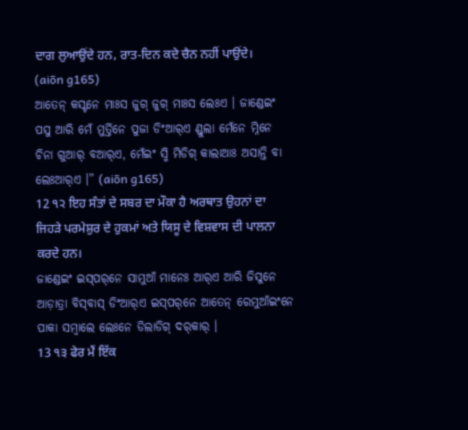ਦਾਗ ਲੁਆਉਂਦੇ ਹਨ, ਰਾਤ-ਦਿਨ ਕਦੇ ਚੈਨ ਨਹੀਂ ਪਾਉਂਦੇ। (aiōn g165)
ଆତେନ୍‌ କସ୍ଟନେ ମାଃସ ଜୁଗ୍ ଜୁଗ୍ ମାଃସ ଲେଃଏ । ଜାଣ୍ଡେଇଂ ପସୁ ଆରି ମେଁ ମୁର୍ତ୍ତିନେ ପୁଜା ଡିଂଆର୍‌ଏ ଣ୍ଡୁଲା ମେଁନେ ମ୍ନିନେ ଚିନା ଗୁଆର୍ ବଆର୍‌ଏ, ମେଁଇଂ ସ୍ମି ମିଡିଗ୍ କାଲାଆଃ ଅସାନ୍ତି ବା ଲେଃଆର୍‌ଏ ।” (aiōn g165)
12 ੧੨ ਇਹ ਸੰਤਾਂ ਦੇ ਸਬਰ ਦਾ ਮੌਕਾ ਹੈ ਅਰਥਾਤ ਉਹਨਾਂ ਦਾ ਜਿਹੜੇ ਪਰਮੇਸ਼ੁਰ ਦੇ ਹੁਕਮਾਂ ਅਤੇ ਯਿਸੂ ਦੇ ਵਿਸ਼ਵਾਸ ਦੀ ਪਾਲਨਾ ਕਰਦੇ ਹਨ।
ଜାଣ୍ଡେଇଂ ଇସ୍‌ପର୍‌ନେ‍ ସାମୁଆଁ ମାନେଃ ଆର୍‌ଏ ଆରି ଜିସୁନେ ଆଡ଼ାତ୍ରା ବିସ୍‌ବାସ୍ ଡିଂଆର୍‌ଏ ଇସ୍‌ପର୍‌ନେ ଆତେନ୍‌ ରେମୁଆଁଇଂନେ ପାକା ସମ୍ବାଲେ ଲେଃନେ ଡିଲାଡିଗ୍ ଦର୍‌କାର୍ ।
13 ੧੩ ਫੇਰ ਮੈਂ ਇੱਕ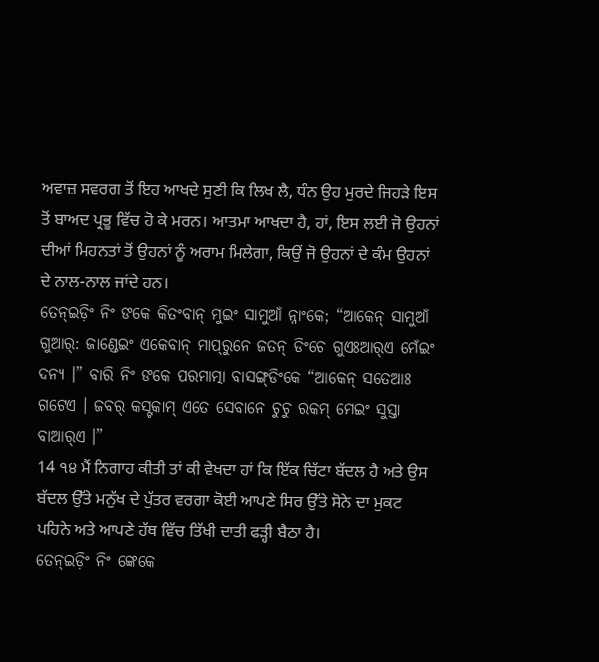ਅਵਾਜ਼ ਸਵਰਗ ਤੋਂ ਇਹ ਆਖਦੇ ਸੁਣੀ ਕਿ ਲਿਖ ਲੈ, ਧੰਨ ਉਹ ਮੁਰਦੇ ਜਿਹੜੇ ਇਸ ਤੋਂ ਬਾਅਦ ਪ੍ਰਭੂ ਵਿੱਚ ਹੋ ਕੇ ਮਰਨ। ਆਤਮਾ ਆਖਦਾ ਹੈ, ਹਾਂ, ਇਸ ਲਈ ਜੋ ਉਹਨਾਂ ਦੀਆਂ ਮਿਹਨਤਾਂ ਤੋਂ ਉਹਨਾਂ ਨੂੰ ਅਰਾਮ ਮਿਲੇਗਾ, ਕਿਉਂ ਜੋ ਉਹਨਾਂ ਦੇ ਕੰਮ ਉਹਨਾਂ ਦੇ ਨਾਲ-ਨਾਲ ਜਾਂਦੇ ਹਨ।
ତେନ୍ଇଡ଼ିଂ ନିଂ ଙକେ କିତଂବାନ୍ ମୁଇଂ ସାମୁଆଁ ନ୍ନାଂକେ; “ଆକେନ୍ ସାମୁଆଁ ଗୁଆର୍: ଜାଣ୍ଡେଇଂ ଏକେବାନ୍ ମାପ୍‌ରୁନେ ଜତନ୍‌ ଡିଂଚେ ଗୁଏଃଆର୍‌ଏ ମେଁଇଂ ଦନ୍ୟ ।” ବାରି ନିଂ ଙକେ ପରମାତ୍ମା ବାସଙ୍ଗ୍‌ଡିଂକେ “ଆକେନ୍ ସତେଆଃ ଗଟେଏ । ଜବର୍ କସ୍ଟକାମ୍ ଏତେ ସେବାନେ ଚୁଚୁ ରକମ୍ ମେଇଂ ସୁସ୍ତା ବାଆର୍‌ଏ ।”
14 ੧੪ ਮੈਂ ਨਿਗਾਹ ਕੀਤੀ ਤਾਂ ਕੀ ਵੇਖਦਾ ਹਾਂ ਕਿ ਇੱਕ ਚਿੱਟਾ ਬੱਦਲ ਹੈ ਅਤੇ ਉਸ ਬੱਦਲ ਉੱਤੇ ਮਨੁੱਖ ਦੇ ਪੁੱਤਰ ਵਰਗਾ ਕੋਈ ਆਪਣੇ ਸਿਰ ਉੱਤੇ ਸੋਨੇ ਦਾ ਮੁਕਟ ਪਹਿਨੇ ਅਤੇ ਆਪਣੇ ਹੱਥ ਵਿੱਚ ਤਿੱਖੀ ਦਾਤੀ ਫੜ੍ਹੀ ਬੈਠਾ ਹੈ।
ତେନ୍ଇଡ଼ିଂ ନିଂ ଙ୍କେକେ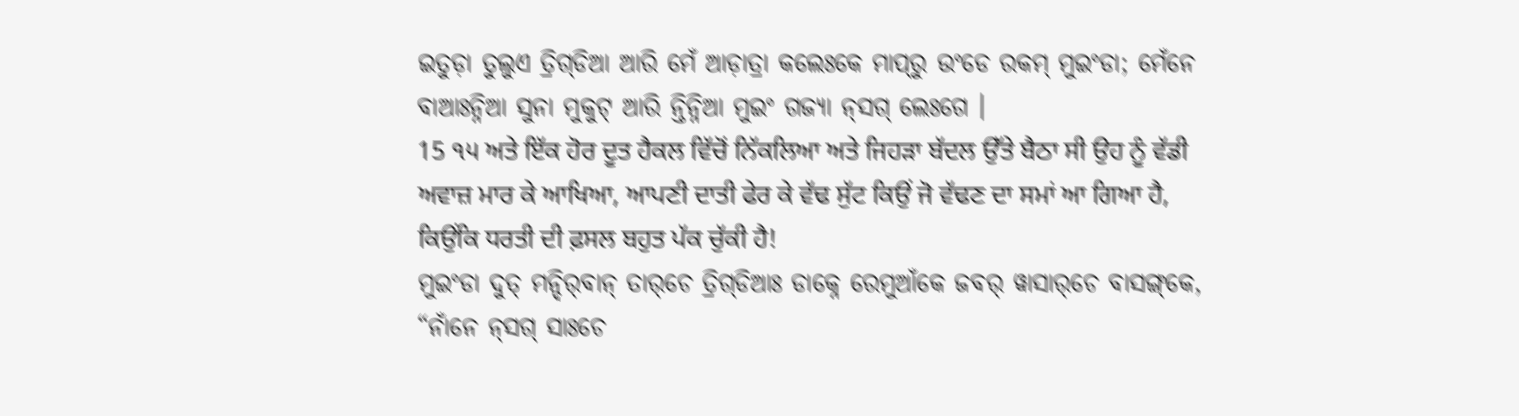ଇତୁଡ଼ା ତୁଲୁଏ ତ୍ରିଗ୍‌ଡିଆ ଆରି ମେଁ ଆଡ଼ାତ୍ରା କଲେଃକେ ମାପ୍‌ରୁ ଉଂଡେ ରକମ୍ ମୁଇଂଡା; ମେଁନେ ବାଆଃନ୍ନିଆ ସୁନା ମୁକୁଟ୍ ଆରି ନ୍ତିନ୍ନିଆ ମୁଇଂ ଗଜ୍ୟା ନ୍‌ସଗ୍ ଲେଃଗେ ।
15 ੧੫ ਅਤੇ ਇੱਕ ਹੋਰ ਦੂਤ ਹੈਕਲ ਵਿੱਚੋਂ ਨਿੱਕਲਿਆ ਅਤੇ ਜਿਹੜਾ ਬੱਦਲ ਉੱਤੇ ਬੈਠਾ ਸੀ ਉਹ ਨੂੰ ਵੱਡੀ ਅਵਾਜ਼ ਮਾਰ ਕੇ ਆਖਿਆ, ਆਪਣੀ ਦਾਤੀ ਫੇਰ ਕੇ ਵੱਢ ਸੁੱਟ ਕਿਉਂ ਜੋ ਵੱਢਣ ਦਾ ਸਮਾਂ ਆ ਗਿਆ ਹੈ, ਕਿਉਂਕਿ ਧਰਤੀ ਦੀ ਫ਼ਸਲ ਬਹੁਤ ਪੱਕ ਚੁੱਕੀ ਹੈ!
ମୁଇଂଡା ଦୁତ୍ ମନ୍ଦିର୍‌ବାନ୍ ତାର୍‌ଚେ ତ୍ରିଗ୍‌ଡିଆଃ ଡାକ୍ନେ ରେମୁଆଁକେ ଜବର୍ ୱାସାର୍‌ଚେ ବାସଙ୍ଗ୍‌କେ, “ନାଁନେ ନ୍‌ସଗ୍ ସାଃଚେ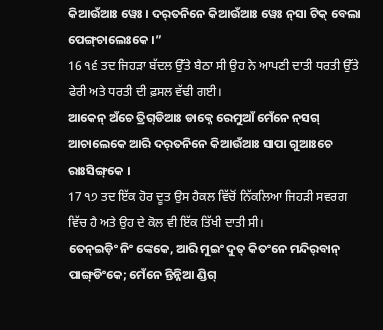କିଆଉଁଆଃ ୱେଃ । ଦର୍‌ତନିନେ କିଆଉଁଆଃ ୱେଃ ନ୍‌ସା ଟିକ୍ ବେଲା ପେଙ୍ଗ୍‌ଚାଲେଃକେ ।”
16 ੧੬ ਤਦ ਜਿਹੜਾ ਬੱਦਲ ਉੱਤੇ ਬੈਠਾ ਸੀ ਉਹ ਨੇ ਆਪਣੀ ਦਾਤੀ ਧਰਤੀ ਉੱਤੇ ਫੇਰੀ ਅਤੇ ਧਰਤੀ ਦੀ ਫ਼ਸਲ ਵੱਢੀ ਗਈ।
ଆକେନ୍ ଅଁଚେ ତ୍ରିଗ୍‌ଡିଆଃ ଡାକ୍ନେ ରେମୁଆଁ ମେଁନେ ନ୍‌ସଗ୍ ଆଚାଲେକେ ଆରି ଦର୍‌ତନିନେ କିଆଉଁଆଃ ସାପା ଗୁଆଃଚେ ରାଃସିଙ୍ଗ୍‌କେ ।
17 ੧੭ ਤਦ ਇੱਕ ਹੋਰ ਦੂਤ ਉਸ ਹੈਕਲ ਵਿੱਚੋਂ ਨਿੱਕਲਿਆ ਜਿਹੜੀ ਸਵਰਗ ਵਿੱਚ ਹੈ ਅਤੇ ਉਹ ਦੇ ਕੋਲ ਵੀ ਇੱਕ ਤਿੱਖੀ ਦਾਤੀ ਸੀ।
ତେନ୍ଇଡ଼ିଂ ନିଂ ଙ୍କେକେ, ଆରି ମୁଇଂ ଦୁତ୍ କିତଂନେ ମନ୍ଦିର୍‌ବାନ୍ ପାଙ୍ଗ୍‌ଡିଂକେ; ମେଁନେ ନ୍ତିନ୍ନିଆ ଣ୍ଡିଗ୍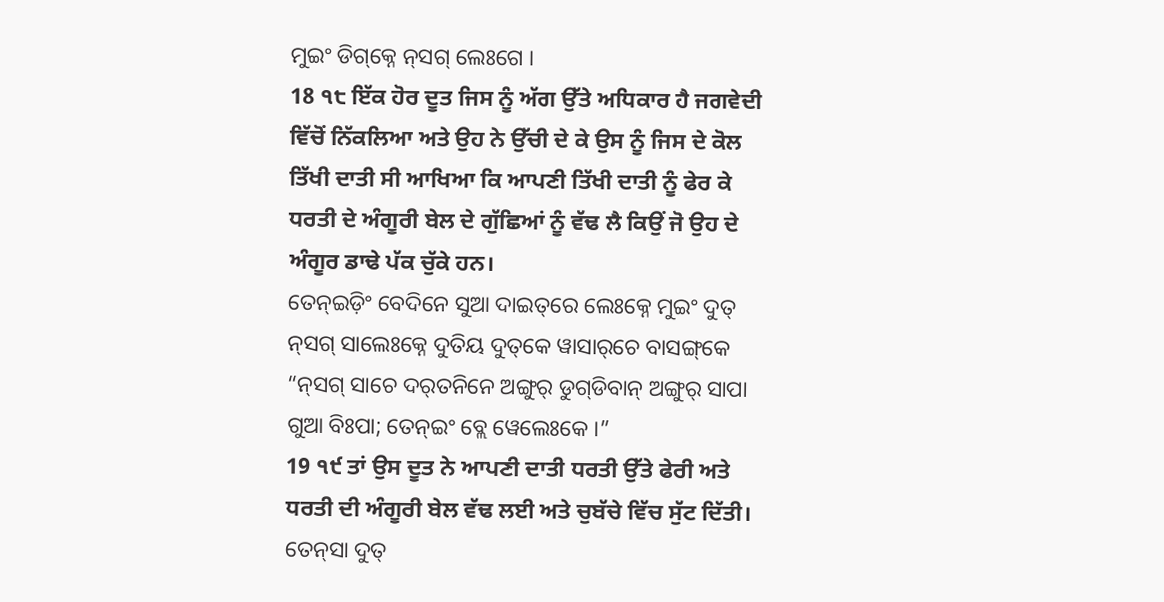ମୁଇଂ ଡିଗ୍‌କ୍ନେ ନ୍‌ସଗ୍ ଲେଃଗେ ।
18 ੧੮ ਇੱਕ ਹੋਰ ਦੂਤ ਜਿਸ ਨੂੰ ਅੱਗ ਉੱਤੇ ਅਧਿਕਾਰ ਹੈ ਜਗਵੇਦੀ ਵਿੱਚੋਂ ਨਿੱਕਲਿਆ ਅਤੇ ਉਹ ਨੇ ਉੱਚੀ ਦੇ ਕੇ ਉਸ ਨੂੰ ਜਿਸ ਦੇ ਕੋਲ ਤਿੱਖੀ ਦਾਤੀ ਸੀ ਆਖਿਆ ਕਿ ਆਪਣੀ ਤਿੱਖੀ ਦਾਤੀ ਨੂੰ ਫੇਰ ਕੇ ਧਰਤੀ ਦੇ ਅੰਗੂਰੀ ਬੇਲ ਦੇ ਗੁੱਛਿਆਂ ਨੂੰ ਵੱਢ ਲੈ ਕਿਉਂ ਜੋ ਉਹ ਦੇ ਅੰਗੂਰ ਡਾਢੇ ਪੱਕ ਚੁੱਕੇ ਹਨ।
ତେନ୍ଇଡ଼ିଂ ବେଦିନେ ସୁଆ ଦାଇତ୍‌ରେ ଲେଃକ୍ନେ ମୁଇଂ ଦୁତ୍ ନ୍‌ସଗ୍ ସାଲେଃକ୍ନେ ଦୁତିୟ ଦୁତ୍‌କେ ୱାସାର୍‌ଚେ ବାସଙ୍ଗ୍‌କେ “ନ୍‌ସଗ୍ ସାଚେ ଦର୍‌ତନିନେ ଅଙ୍ଗୁର୍ ଡୁଗ୍‌ଡିବାନ୍ ଅଙ୍ଗୁର୍‌ ସାପା ଗୁଆ ବିଃପା; ତେନ୍‌ଇଂ ବ୍ଲେ ୱେଲେଃକେ ।”
19 ੧੯ ਤਾਂ ਉਸ ਦੂਤ ਨੇ ਆਪਣੀ ਦਾਤੀ ਧਰਤੀ ਉੱਤੇ ਫੇਰੀ ਅਤੇ ਧਰਤੀ ਦੀ ਅੰਗੂਰੀ ਬੇਲ ਵੱਢ ਲਈ ਅਤੇ ਚੁਬੱਚੇ ਵਿੱਚ ਸੁੱਟ ਦਿੱਤੀ।
ତେନ୍‌ସା ଦୁତ୍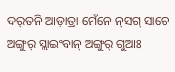ଦର୍‌ତନି ଆଡ଼ାତ୍ରା ମେଁନେ ନ୍‌ସଗ୍ ସାଚେ ଅଙ୍ଗୁର୍‌ ସ୍ଲାଇଂବାନ୍ ଅଙ୍ଗୁର୍ ଗୁଆଃ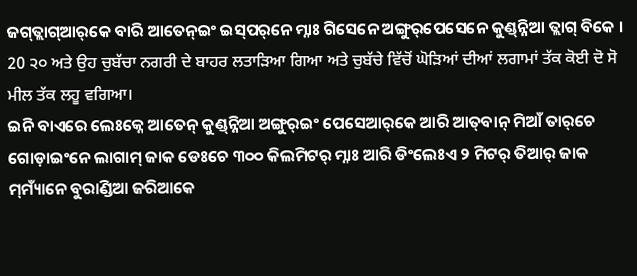ଜଗ୍‌ତ୍ଲାଗ୍‌ଆର୍‌କେ ବାରି ଆତେନ୍‌ଇଂ ଇସ୍‌ପର୍‌ନେ ମ୍ନାଃ ଗିସେନେ ଅଙ୍ଗୁର୍‌ପେସେନେ କୁଣ୍ଡ୍‌ନ୍ନିଆ ତ୍ଲାଗ୍ ବିକେ ।
20 ੨੦ ਅਤੇ ਉਹ ਚੁਬੱਚਾ ਨਗਰੀ ਦੇ ਬਾਹਰ ਲਤਾੜਿਆ ਗਿਆ ਅਤੇ ਚੁਬੱਚੇ ਵਿੱਚੋਂ ਘੋੜਿਆਂ ਦੀਆਂ ਲਗਾਮਾਂ ਤੱਕ ਕੋਈ ਦੋ ਸੋ ਮੀਲ ਤੱਕ ਲਹੂ ਵਗਿਆ।
ଇନି ବା‍ଏରେ ଲେଃକ୍ନେ ଆତେନ୍‌ କୁଣ୍ଡ୍‌ନ୍ନିଆ ଅଙ୍ଗୁର୍‌ଇଂ ପେସେଆର୍‌କେ ଆରି ଆତ୍‌ବାନ୍ ମିଆଁ ତାର୍‌ଚେ ଗୋଡ଼ାଇଂନେ ଲାଗାମ୍ ଜାକ ଡେଃଚେ ୩୦୦ କିଲମିଟର୍ ମ୍ନାଃ ଆରି ଡିଂଲେଃଏ ୨ ମିଟର୍ ତିଆର୍‌ ଜାକ ମ୍‌ମ୍ୟାଁନେ ବୁରାଣ୍ଡିଆ ଜରିଆକେ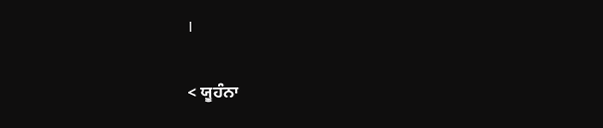।

< ਯੂਹੰਨਾ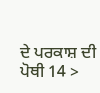ਦੇ ਪਰਕਾਸ਼ ਦੀ ਪੋਥੀ 14 >